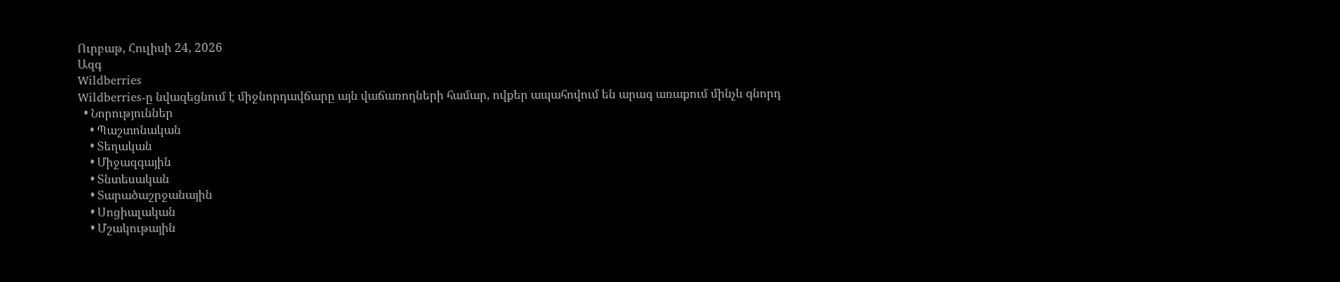Ուրբաթ, Հուլիսի 24, 2026
Ազգ
Wildberries
Wildberries-ը նվազեցնում է միջնորդավճարը այն վաճառողների համար, ովքեր ապահովում են արագ առաքում մինչև գնորդ
  • Նորություններ
    • Պաշտոնական
    • Տեղական
    • Միջազգային
    • Տնտեսական
    • Տարածաշրջանային
    • Սոցիալական
    • Մշակութային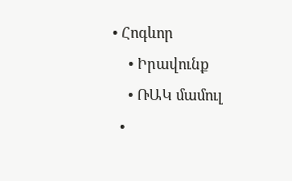• Հոգևոր
    • Իրավունք
    • ՌԱԿ մամուլ
  •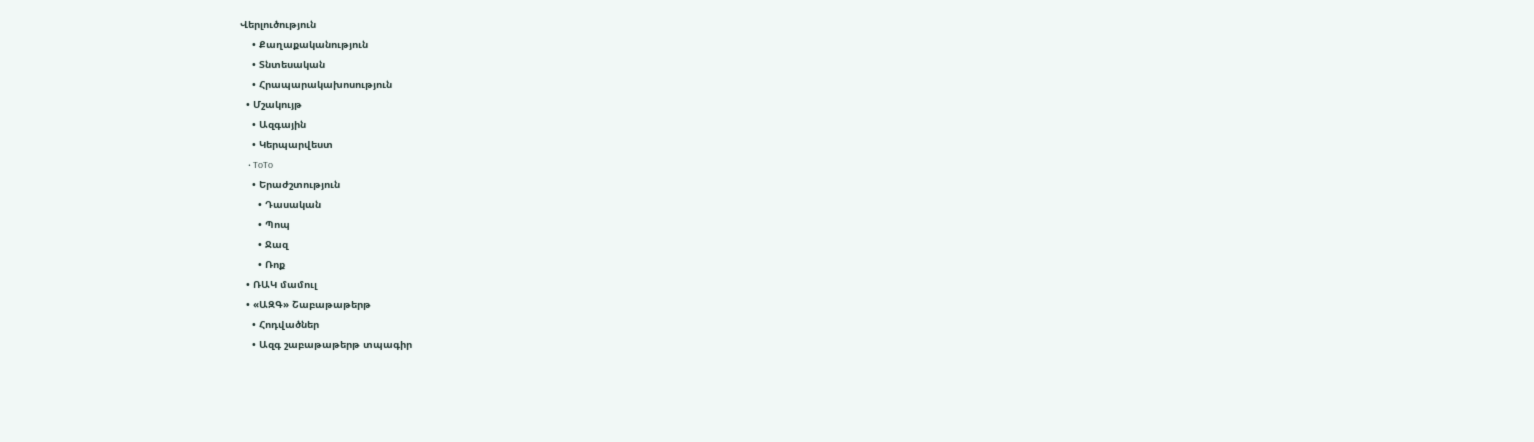Վերլուծություն
    • Քաղաքականություն
    • Տնտեսական
    • Հրապարակախոսություն
  • Մշակույթ
    • Ազգային
    • Կերպարվեստ
    • ToTo
    • Երաժշտություն
      • Դասական
      • Պոպ
      • Ջազ
      • Ռոք
  • ՌԱԿ մամուլ
  • «ԱԶԳ» Շաբաթաթերթ
    • Հոդվածներ
    • Ազգ շաբաթաթերթ տպագիր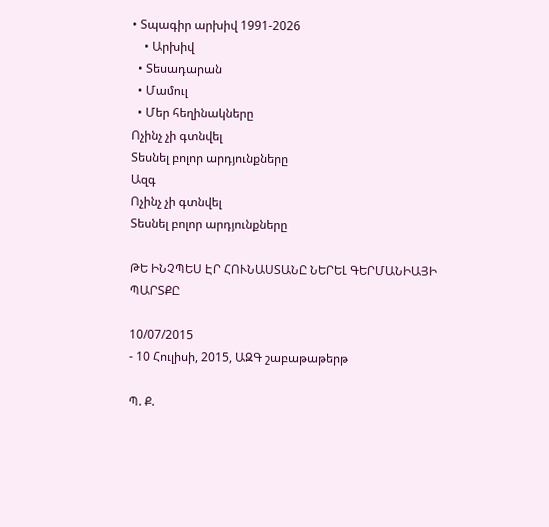• Տպագիր արխիվ 1991-2026
    • Արխիվ
  • Տեսադարան
  • Մամուլ
  • Մեր հեղինակները
Ոչինչ չի գտնվել
Տեսնել բոլոր արդյունքները
Ազգ
Ոչինչ չի գտնվել
Տեսնել բոլոր արդյունքները

ԹԵ ԻՆՉՊԵՍ ԷՐ ՀՈՒՆԱՍՏԱՆԸ ՆԵՐԵԼ ԳԵՐՄԱՆԻԱՅԻ ՊԱՐՏՔԸ

10/07/2015
- 10 Հուլիսի, 2015, ԱԶԳ շաբաթաթերթ

Պ. Ք.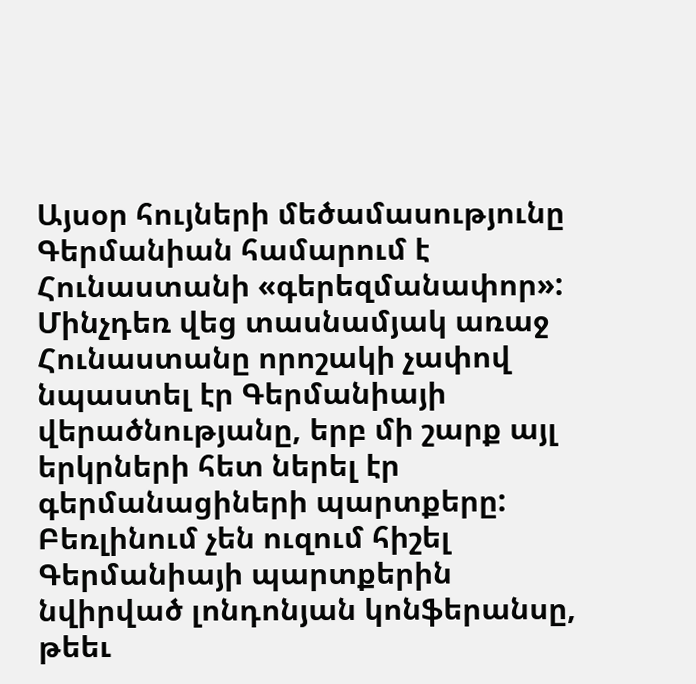Այսօր հույների մեծամասությունը Գերմանիան համարում է Հունաստանի «գերեզմանափոր»: Մինչդեռ վեց տասնամյակ առաջ Հունաստանը որոշակի չափով նպաստել էր Գերմանիայի վերածնությանը, երբ մի շարք այլ երկրների հետ ներել էր գերմանացիների պարտքերը: Բեռլինում չեն ուզում հիշել Գերմանիայի պարտքերին նվիրված լոնդոնյան կոնֆերանսը, թեեւ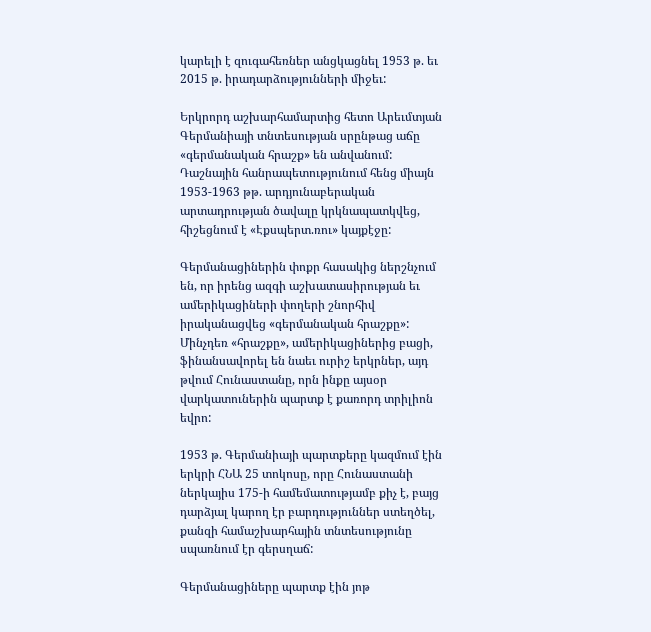կարելի է զուգահեռներ անցկացնել 1953 թ. եւ 2015 թ. իրադարձությունների միջեւ:

Երկրորդ աշխարհամարտից հետո Արեւմտյան Գերմանիայի տնտեսության սրընթաց աճը «գերմանական հրաշք» են անվանում: Դաշնային հանրապետությունում հենց միայն 1953-1963 թթ. արդյունաբերական արտադրության ծավալը կրկնապատկվեց, հիշեցնում է «Էքսպերտ.ռու» կայքէջը:

Գերմանացիներին փոքր հասակից ներշնչում են, որ իրենց ազգի աշխատասիրության եւ ամերիկացիների փողերի շնորհիվ իրականացվեց «գերմանական հրաշքը»: Մինչդեռ «հրաշքը», ամերիկացիներից բացի, ֆինանսավորել են նաեւ ուրիշ երկրներ, այդ թվում Հունաստանը, որն ինքը այսօր վարկատուներին պարտք է քառորդ տրիլիոն եվրո:

1953 թ. Գերմանիայի պարտքերը կազմում էին երկրի ՀՆԱ 25 տոկոսը, որը Հունաստանի ներկայիս 175-ի համեմատությամբ քիչ է, բայց դարձյալ կարող էր բարդություններ ստեղծել, քանզի համաշխարհային տնտեսությունը սպառնում էր գերսղաճ:

Գերմանացիները պարտք էին յոթ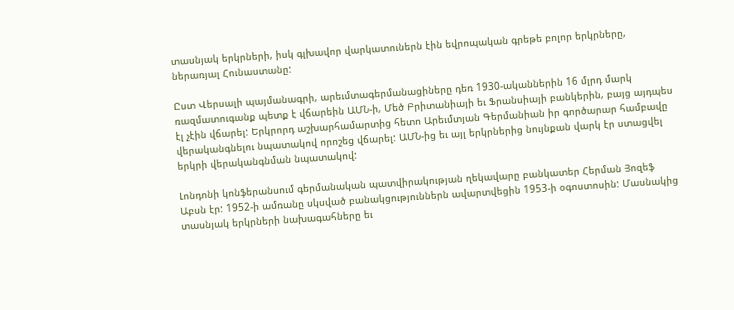տասնյակ երկրների, իսկ գլխավոր վարկատուներն էին եվրոպական գրեթե բոլոր երկրները, ներառյալ Հունաստանը:

Ըստ Վերսալի պայմանագրի, արեւմտագերմանացիները դեռ 1930-ականներին 16 մլրդ մարկ ռազմատուգանք պետք է վճարեին ԱՄՆ-ի, Մեծ Բրիտանիայի եւ Ֆրանսիայի բանկերին, բայց այդպես էլ չէին վճարել: Երկրորդ աշխարհամարտից հետո Արեւմտյան Գերմանիան իր գործարար համբավը վերականգնելու նպատակով որոշեց վճարել: ԱՄՆ-ից եւ այլ երկրներից նույնքան վարկ էր ստացվել երկրի վերականգնման նպատակով:

Լոնդոնի կոնֆերանսում գերմանական պատվիրակության ղեկավարը բանկատեր Հերման Յոզեֆ Աբսն էր: 1952-ի ամռանը սկսված բանակցություններն ավարտվեցին 1953-ի օգոստոսին: Մասնակից տասնյակ երկրների նախագահները եւ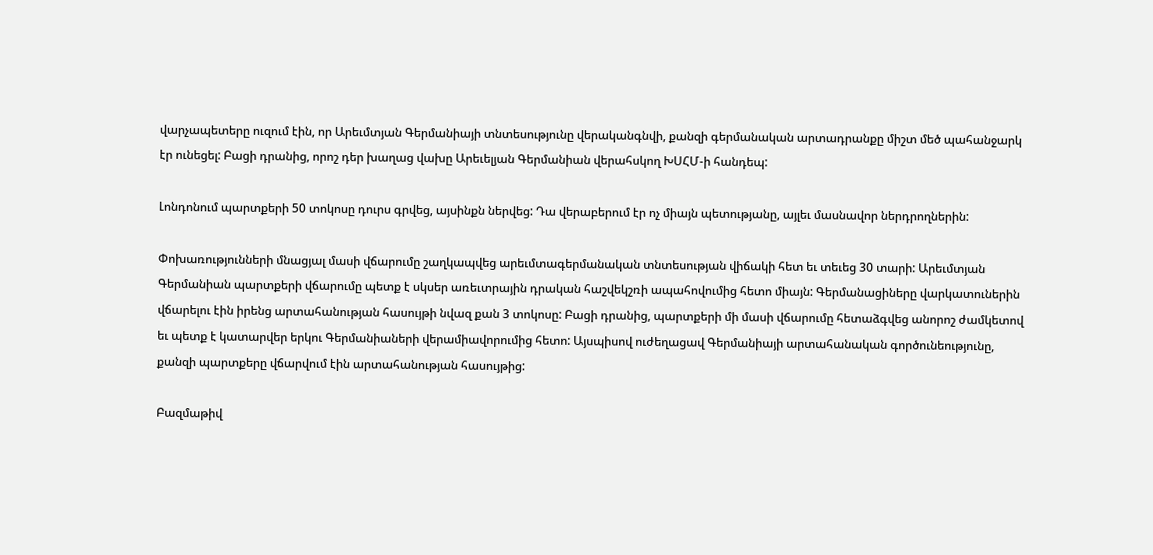վարչապետերը ուզում էին, որ Արեւմտյան Գերմանիայի տնտեսությունը վերականգնվի, քանզի գերմանական արտադրանքը միշտ մեծ պահանջարկ էր ունեցել: Բացի դրանից, որոշ դեր խաղաց վախը Արեւելյան Գերմանիան վերահսկող ԽՍՀՄ-ի հանդեպ:

Լոնդոնում պարտքերի 50 տոկոսը դուրս գրվեց, այսինքն ներվեց: Դա վերաբերում էր ոչ միայն պետությանը, այլեւ մասնավոր ներդրողներին:

Փոխառությունների մնացյալ մասի վճարումը շաղկապվեց արեւմտագերմանական տնտեսության վիճակի հետ եւ տեւեց 30 տարի: Արեւմտյան Գերմանիան պարտքերի վճարումը պետք է սկսեր առեւտրային դրական հաշվեկշռի ապահովումից հետո միայն: Գերմանացիները վարկատուներին վճարելու էին իրենց արտահանության հասույթի նվազ քան 3 տոկոսը: Բացի դրանից, պարտքերի մի մասի վճարումը հետաձգվեց անորոշ ժամկետով եւ պետք է կատարվեր երկու Գերմանիաների վերամիավորումից հետո: Այսպիսով ուժեղացավ Գերմանիայի արտահանական գործունեությունը, քանզի պարտքերը վճարվում էին արտահանության հասույթից:

Բազմաթիվ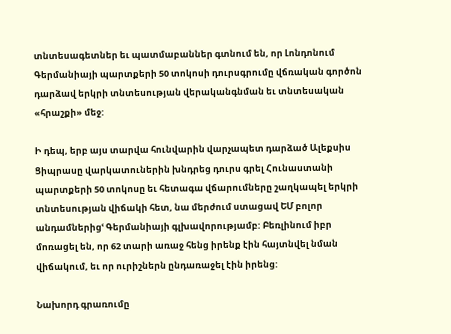տնտեսագետներ եւ պատմաբաններ գտնում են, որ Լոնդոնում Գերմանիայի պարտքերի 50 տոկոսի դուրսգրումը վճռական գործոն դարձավ երկրի տնտեսության վերականգնման եւ տնտեսական «հրաշքի» մեջ:

Ի դեպ, երբ այս տարվա հունվարին վարչապետ դարձած Ալեքսիս Ցիպրասը վարկատուներին խնդրեց դուրս գրել Հունաստանի պարտքերի 50 տոկոսը եւ հետագա վճարումները շաղկապել երկրի տնտեսության վիճակի հետ, նա մերժում ստացավ ԵՄ բոլոր անդամներիցՙ Գերմանիայի գլխավորությամբ: Բեռլինում իբր մոռացել են, որ 62 տարի առաջ հենց իրենք էին հայտնվել նման վիճակում, եւ որ ուրիշներն ընդառաջել էին իրենց:

Նախորդ գրառումը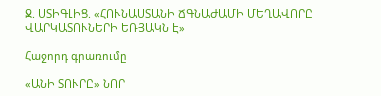Ջ. ՍՏԻԳԼԻՑ. «ՀՈՒՆԱՍՏԱՆԻ ՃԳՆԱԺԱՄԻ ՄԵՂԱՎՈՐԸ ՎԱՐԿԱՏՈՒՆԵՐԻ ԵՌՅԱԿՆ Է»

Հաջորդ գրառումը

«ԱՆԻ ՏՈՒՐԸ» ՆՈՐ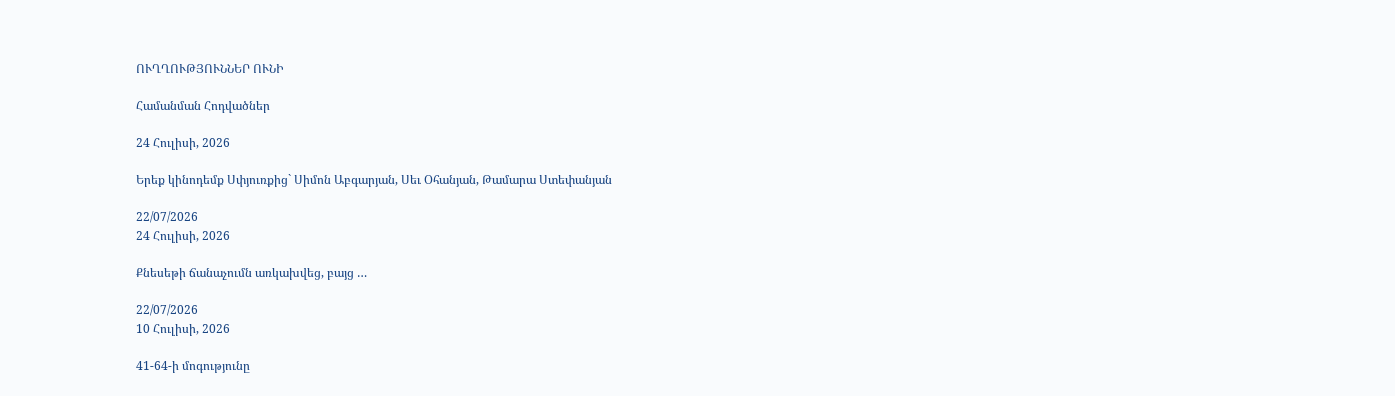ՈՒՂՂՈՒԹՅՈՒՆՆԵՐ ՈՒՆԻ

Համանման Հոդվածներ

24 Հուլիսի, 2026

Երեք կինոդեմք Սփյուռքից` Սիմոն Աբգարյան, Սեւ Օհանյան, Թամարա Ստեփանյան

22/07/2026
24 Հուլիսի, 2026

Քնեսեթի ճանաչումն առկախվեց, բայց …

22/07/2026
10 Հուլիսի, 2026

41-64-ի մոգությունը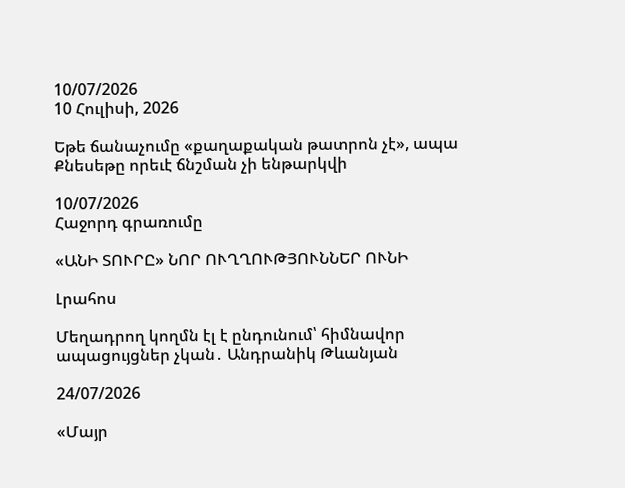10/07/2026
10 Հուլիսի, 2026

Եթե ճանաչումը «քաղաքական թատրոն չէ», ապա  Քնեսեթը որեւէ ճնշման չի ենթարկվի

10/07/2026
Հաջորդ գրառումը

«ԱՆԻ ՏՈՒՐԸ» ՆՈՐ ՈՒՂՂՈՒԹՅՈՒՆՆԵՐ ՈՒՆԻ

Լրահոս

Մեղադրող կողմն էլ է ընդունում՝ հիմնավոր ապացույցներ չկան․ Անդրանիկ Թևանյան

24/07/2026

«Մայր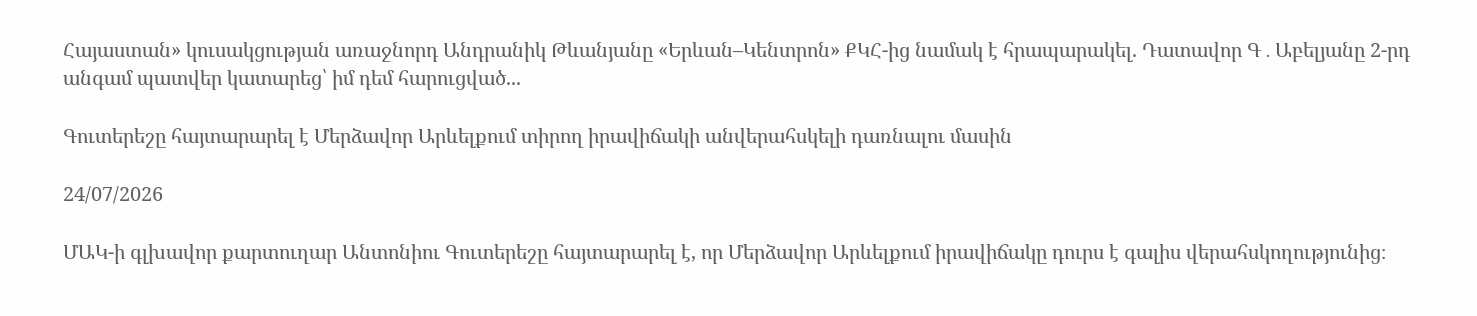Հայաստան» կուսակցության առաջնորդ Անդրանիկ Թևանյանը «Երևան–Կենտրոն» ՔԿՀ-ից նամակ է հրապարակել. Դատավոր Գ․Աբելյանը 2-րդ անգամ պատվեր կատարեց՝ իմ դեմ հարուցված...

Գուտերեշը հայտարարել է Մերձավոր Արևելքում տիրող իրավիճակի անվերահսկելի դառնալու մասին

24/07/2026

ՄԱԿ-ի գլխավոր քարտուղար Անտոնիու Գուտերեշը հայտարարել է, որ Մերձավոր Արևելքում իրավիճակը դուրս է գալիս վերահսկողությունից։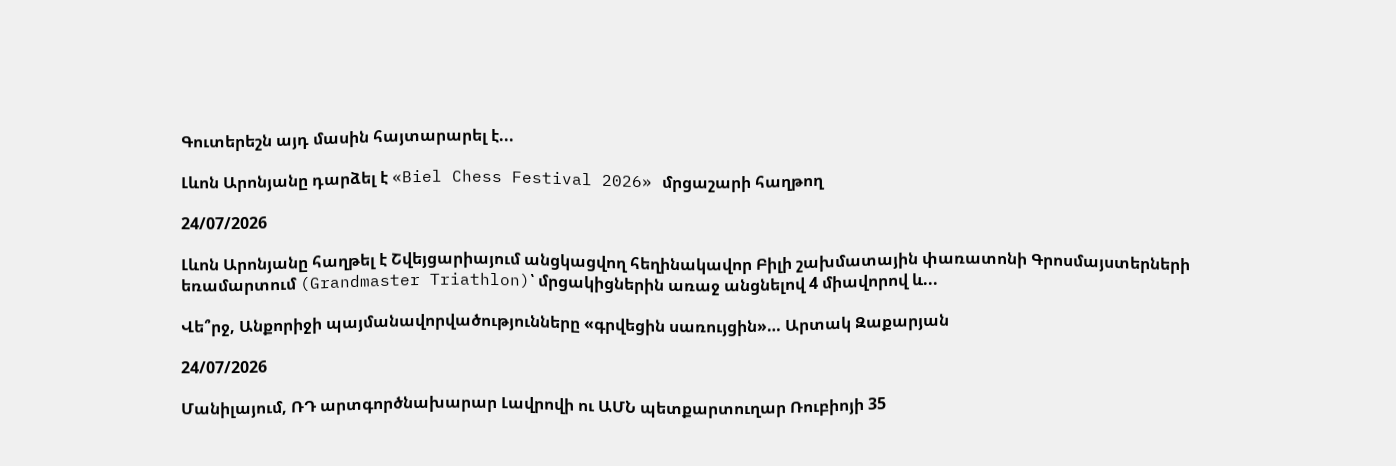Գուտերեշն այդ մասին հայտարարել է...

Լևոն Արոնյանը դարձել է «Biel Chess Festival 2026» մրցաշարի հաղթող

24/07/2026

Լևոն Արոնյանը հաղթել է Շվեյցարիայում անցկացվող հեղինակավոր Բիլի շախմատային փառատոնի Գրոսմայստերների եռամարտում (Grandmaster Triathlon)՝ մրցակիցներին առաջ անցնելով 4 միավորով և...

Վե՞րջ, Անքորիջի պայմանավորվածությունները «գրվեցին սառույցին»… Արտակ Զաքարյան

24/07/2026

Մանիլայում, ՌԴ արտգործնախարար Լավրովի ու ԱՄՆ պետքարտուղար Ռուբիոյի 35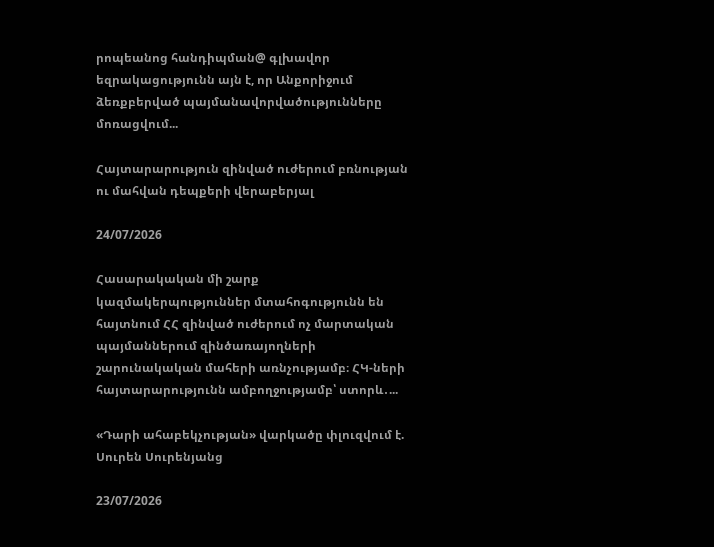րոպեանոց հանդիպման@ գլխավոր եզրակացությունն այն է, որ Անքորիջում ձեռքբերված պայմանավորվածությունները մոռացվում...

Հայտարարություն զինված ուժերում բռնության ու մահվան դեպքերի վերաբերյալ

24/07/2026

Հասարակական մի շարք կազմակերպություններ մտահոգությունն են հայտնում ՀՀ զինված ուժերում ոչ մարտական պայմաններում զինծառայողների շարունակական մահերի առնչությամբ։ ՀԿ-ների հայտարարությունն ամբողջությամբ՝ ստորև․...

«Դարի ահաբեկչության» վարկածը փլուզվում է. Սուրեն Սուրենյանց

23/07/2026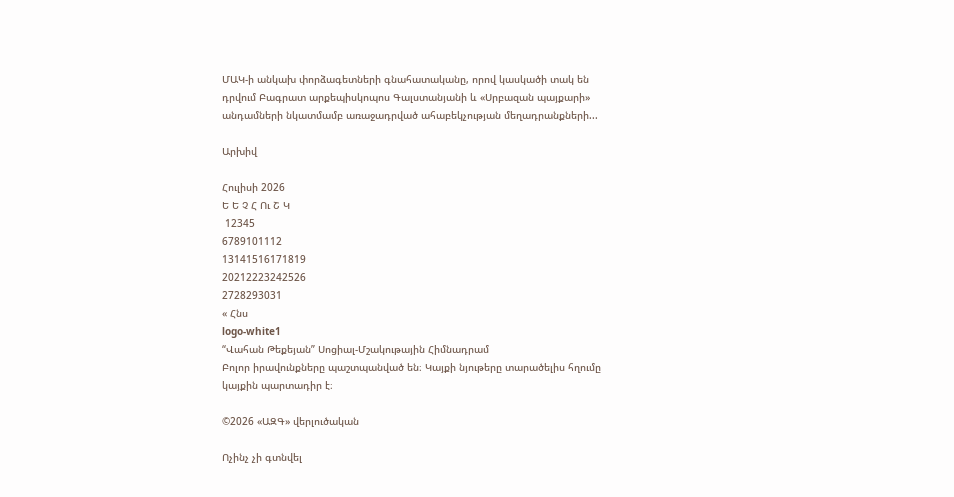ՄԱԿ-ի անկախ փորձագետների գնահատականը, որով կասկածի տակ են դրվում Բագրատ արքեպիսկոպոս Գալստանյանի և «Սրբազան պայքարի» անդամների նկատմամբ առաջադրված ահաբեկչության մեղադրանքների...

Արխիվ

Հուլիսի 2026
Ե Ե Չ Հ Ու Շ Կ
 12345
6789101112
13141516171819
20212223242526
2728293031
« Հնս
logo-white1
“Վահան Թեքեյան” Սոցիալ-Մշակութային Հիմնադրամ
Բոլոր իրավունքները պաշտպանված են։ Կայքի նյութերը տարածելիս հղումը կայքին պարտադիր է։

©2026 «ԱԶԳ» վերլուծական

Ոչինչ չի գտնվել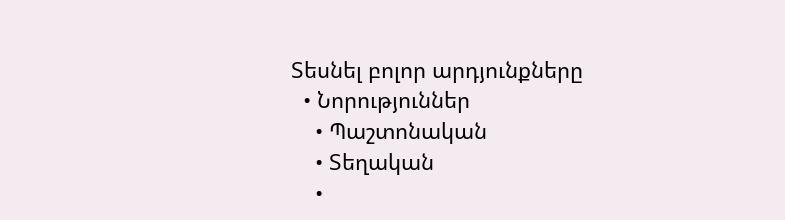Տեսնել բոլոր արդյունքները
  • Նորություններ
    • Պաշտոնական
    • Տեղական
    •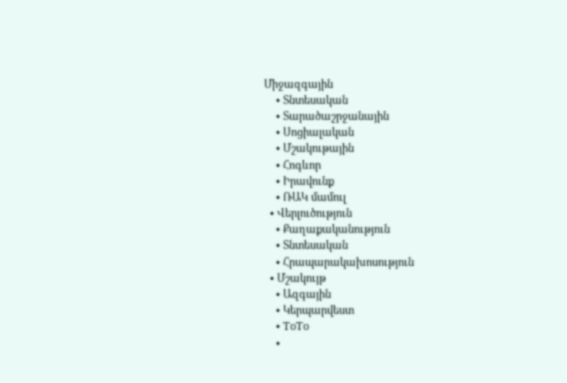Միջազգային
    • Տնտեսական
    • Տարածաշրջանային
    • Սոցիալական
    • Մշակութային
    • Հոգևոր
    • Իրավունք
    • ՌԱԿ մամուլ
  • Վերլուծություն
    • Քաղաքականություն
    • Տնտեսական
    • Հրապարակախոսություն
  • Մշակույթ
    • Ազգային
    • Կերպարվեստ
    • ToTo
    •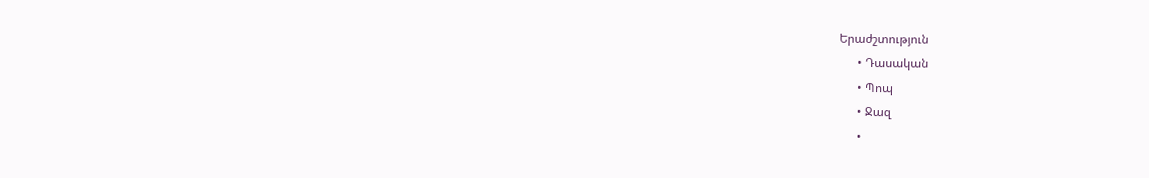Երաժշտություն
      • Դասական
      • Պոպ
      • Ջազ
      •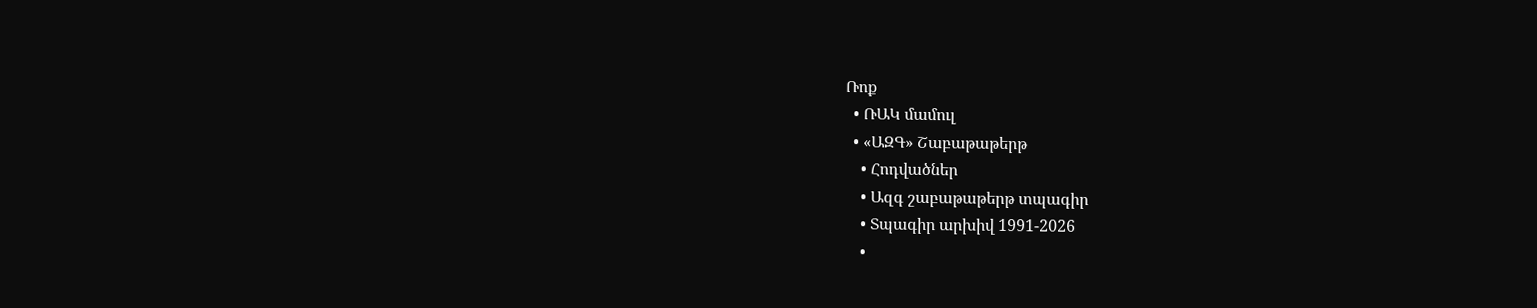Ռոք
  • ՌԱԿ մամուլ
  • «ԱԶԳ» Շաբաթաթերթ
    • Հոդվածներ
    • Ազգ շաբաթաթերթ տպագիր
    • Տպագիր արխիվ 1991-2026
    •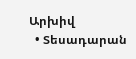Արխիվ
  • Տեսադարան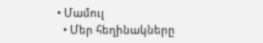• Մամուլ
  • Մեր հեղինակները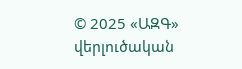© 2025 «ԱԶԳ» վերլուծական